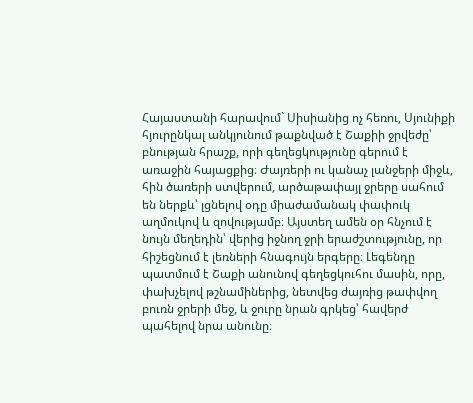Հայաստանի հարավում` Սիսիանից ոչ հեռու, Սյունիքի հյուրընկալ անկյունում թաքնված է Շաքիի ջրվեժը՝ բնության հրաշք, որի գեղեցկությունը գերում է առաջին հայացքից։ Ժայռերի ու կանաչ լանջերի միջև, հին ծառերի ստվերում, արծաթափայլ ջրերը սահում են ներքև՝ լցնելով օդը միաժամանակ փափուկ աղմուկով և զովությամբ։ Այստեղ ամեն օր հնչում է նույն մեղեդին՝ վերից իջնող ջրի երաժշտությունը, որ հիշեցնում է լեռների հնագույն երգերը։ Լեգենդը պատմում է Շաքի անունով գեղեցկուհու մասին, որը, փախչելով թշնամիներից, նետվեց ժայռից թափվող բուռն ջրերի մեջ, և ջուրը նրան գրկեց՝ հավերժ պահելով նրա անունը։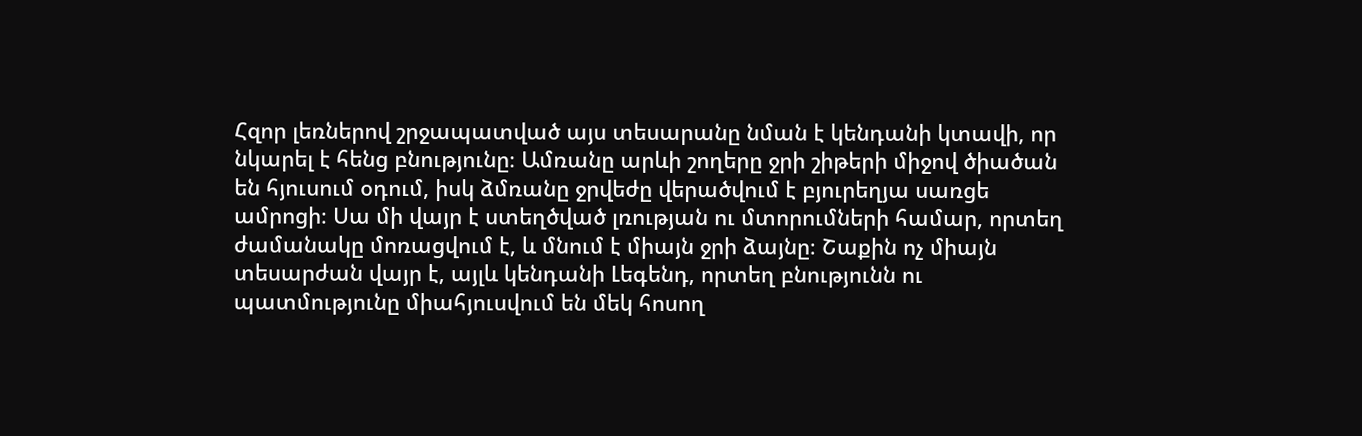Հզոր լեռներով շրջապատված այս տեսարանը նման է կենդանի կտավի, որ նկարել է հենց բնությունը։ Ամռանը արևի շողերը ջրի շիթերի միջով ծիածան են հյուսում օդում, իսկ ձմռանը ջրվեժը վերածվում է բյուրեղյա սառցե ամրոցի։ Սա մի վայր է ստեղծված լռության ու մտորումների համար, որտեղ ժամանակը մոռացվում է, և մնում է միայն ջրի ձայնը։ Շաքին ոչ միայն տեսարժան վայր է, այլև կենդանի Լեգենդ, որտեղ բնությունն ու պատմությունը միահյուսվում են մեկ հոսող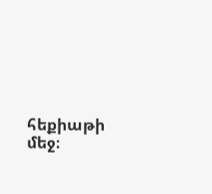հեքիաթի մեջ։